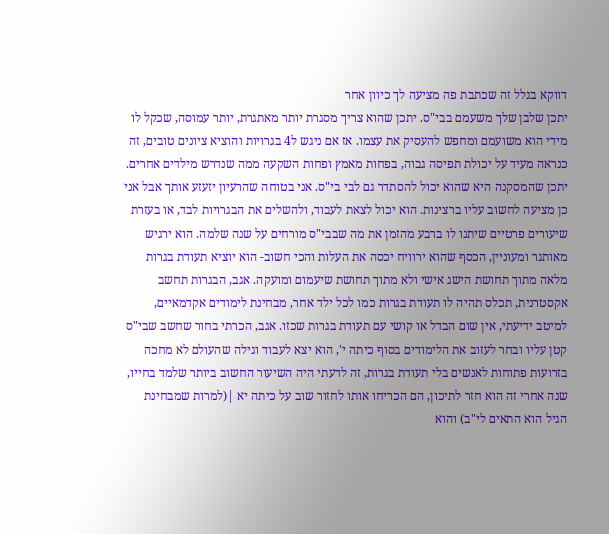דווקא בגלל זה שכתבת פה מציעה לך כיוון אחר
יתכן שלבן שלך משעמם בבי"ס. יתכן שהוא צריך מסגרת יותר מאתגרת, יותר עמוסה, שכקל לו מידי הוא משועמם ומחפש להעסיק את עצמו. אז אם ניגש ל4 בגרויות והוציא ציונים טובים, זה כנראה מעיד על יכולת תפיסה גבוה, בפחות מאמץ ופחות השקעה ממה שנדרש מילדים אחרים. יתכן שהמסקנה היא שהוא יכול להסתדר גם לבי בי"ס. אני בטוחה שהרעיון יזעזע אותך אבל אני כן מציעה לחשוב עליו ברצינות. הוא יכול לצאת לעבוד, ולהשלים את הבגרויות לבד, או בעזרת שיעורים פרטיים שיתנו לו ברבע מהזמן את מה שבבי"ס מורחים על שנה שלמה. הוא ירגיש מאותגר ומעוניין, הכסף שהוא ירוויח יכסה את העלות והכי חשוב- הוא יוציא תעודת בגרות מלאה מתוך תחושת הישג אישי ולא מתוך תחושת שיעמום ומועקה. אגב, הבגרות תחשב אקסטרנית, תכלס תהיה לו תעודת בגרות כמו לכל ילד אחר, מבחינת לימודים אקדמאיים, למיטב ידיעתי, אין שום הבדל או קושי עם תעודת בגרות שכזו. אגב, הכרתי בחור שחשב שבי"ס קטן עליו ובחר לעזוב את הלימודים בסוף כיתה י', הוא יצא לעבוד וגילה שהעולם לא מחכה בזרועות פתוחות לאנשים בלי תעודת בגרות, זה לדעתי היה השיעור החשוב ביותר שלמד בחייו, שנה אחרי זה הוא חזר לתיכון, הם הכריחו אותו לחזור שוב על כיתה יא |(למרות שמבחינת הגיל הוא התאים לי"ב) והוא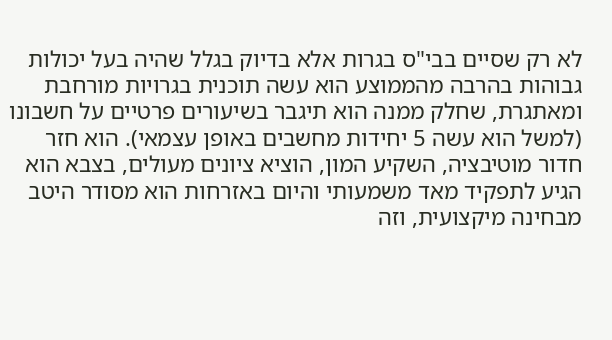לא רק שסיים בבי"ס בגרות אלא בדיוק בגלל שהיה בעל יכולות גבוהות בהרבה מהממוצע הוא עשה תוכנית בגרויות מורחבת ומאתגרת, שחלק ממנה הוא תיגבר בשיעורים פרטיים על חשבונו (למשל הוא עשה 5 יחידות מחשבים באופן עצמאי). הוא חזר חדור מוטיבציה, השקיע המון, הוציא ציונים מעולים, בצבא הוא הגיע לתפקיד מאד משמעותי והיום באזרחות הוא מסודר היטב מבחינה מיקצועית, וזה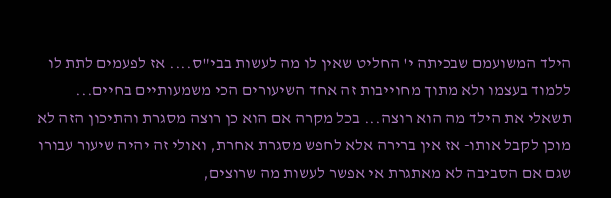הילד המשועמם שבכיתה י' החליט שאין לו מה לעשות בבי"ס.... אז לפעמים לתת לו ללמוד בעצמו ולא מתוך מחוייבות זה אחד השיעורים הכי משמעותיים בחיים... תשאלי את הילד מה הוא רוצה... בכל מקרה אם הוא כן רוצה מסגרת והתיכון הזה לא מוכן לקבל אותו- אז אין ברירה אלא לחפש מסגרת אחרת, ואולי זה יהיה שיעור עבורו שגם אם הסביבה לא מאתגרת אי אפשר לעשות מה שרוצים,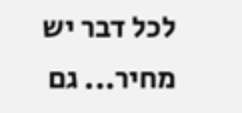לכל דבר יש מחיר... גם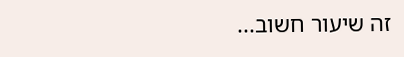זה שיעור חשוב...